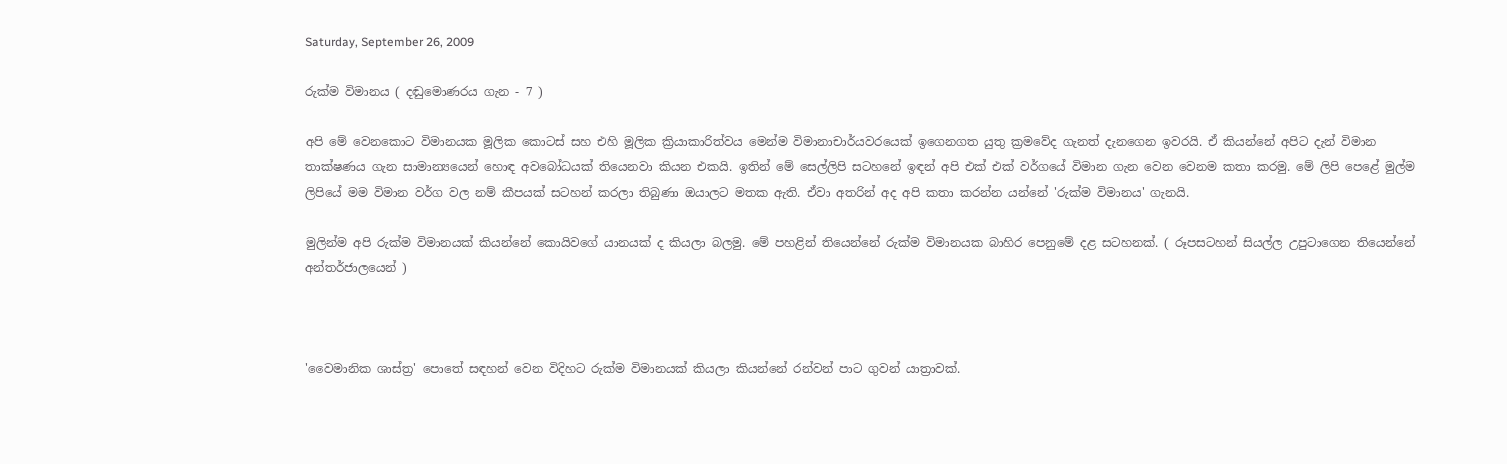Saturday, September 26, 2009

රුක්ම විමානය ( දඬුමොණරය ගැන - 7 )

අපි මේ වෙනකොට විමානයක මූලික කොටස් සහ එහි මූලික ක්‍රියාකාරිත්වය මෙන්ම විමානාචාර්යවරයෙක් ඉගෙනගත යුතු ක්‍රමවේද ගැනත් දැනගෙන ඉවරයි. ඒ කියන්නේ අපිට දැන් විමාන තාක්ෂණය ගැන සාමාන්‍යයෙන් හොඳ අවබෝධයක් තියෙනවා කියන එකයි. ඉතින් මේ සෙල්ලිපි සටහනේ ඉඳන් අපි එක් එක් වර්ගයේ විමාන ගැන වෙන වෙනම කතා කරමු. මේ ලිපි පෙළේ මුල්ම ලිපියේ මම විමාන වර්ග වල නම් කීපයක් සටහන් කරලා තිබුණා ඔයාලට මතක ඇති. ඒවා අතරින් අද අපි කතා කරන්න යන්නේ 'රුක්ම විමානය' ගැනයි.

මුලින්ම අපි රුක්ම විමානයක් කියන්නේ කොයිවගේ යානයක් ද කියලා බලමු. මේ පහළින් තියෙන්නේ රුක්ම විමානයක බාහිර පෙනුමේ දළ සටහනක්. ( රූපසටහන් සියල්ල උපුටාගෙන තියෙන්නේ අන්තර්ජාලයෙන් )



'වෛමානික ශාස්ත්‍ර' පොතේ සඳහන් වෙන විදිහට රුක්ම විමානයක් කියලා කියන්නේ රන්වන් පාට ගුවන් යාත්‍රාවක්.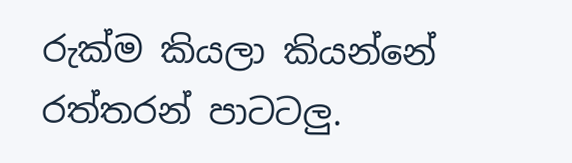රුක්ම කියලා කියන්නේ රත්තරන් පාටටලු.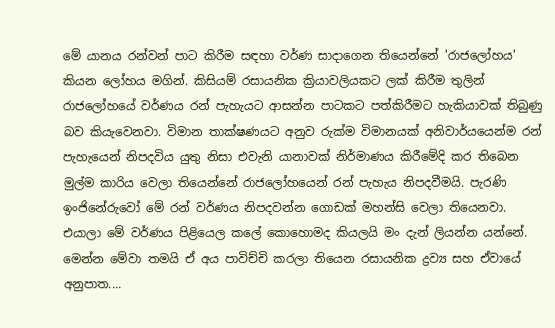මේ යානය රන්වන් පාට කිරීම සඳහා වර්ණ සාදාගෙන තියෙන්නේ 'රාජලෝහය' කියන ලෝහය මගින්. කිසියම් රසායනික ක්‍රියාවලියකට ලක් කිරීම තුලින් රාජලෝහයේ වර්ණය රන් පැහැයට ආසන්න පාටකට පත්කිරීමට හැකියාවක් තිබුණු බව කියැවෙනවා. විමාන තාක්ෂණයට අනුව රුක්ම විමානයක් අනිවාර්යයෙන්ම රන් පැහැයෙන් නිපදවිය යුතු නිසා එවැනි යානාවක් නිර්මාණය කිරීමේදි කර තිබෙන මුල්ම කාරිය වෙලා තියෙන්නේ රාජලෝහයෙන් රන් පැහැය නිපදවීමයි. පැරණි ඉංජිනේරුවෝ මේ රන් වර්ණය නිපදවන්න ගොඩක් මහන්සි වෙලා තියෙනවා. එයාලා මේ වර්ණය පිළියෙල කලේ කොහොමද කියලයි මං දැන් ලියන්න යන්නේ. මෙන්න මේවා තමයි ඒ අය පාවිච්චි කරලා තියෙන රසායනික ද්‍රව්‍ය සහ ඒවායේ අනුපාත....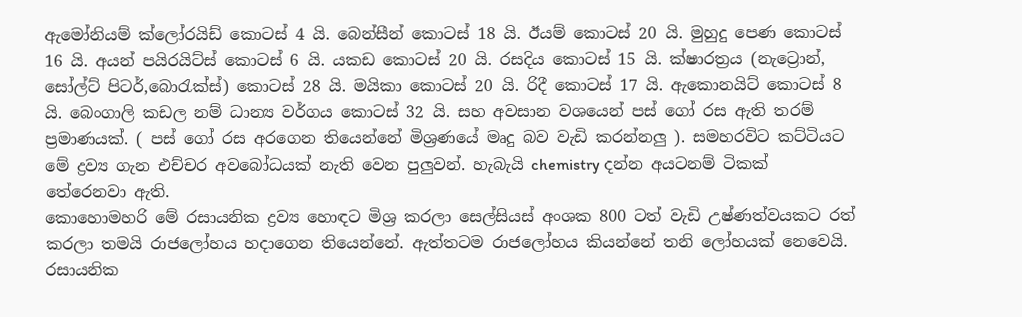ඇමෝනියම් ක්ලෝරයිඩ් කොටස් 4 යි. බෙන්සීන් කොටස් 18 යි. ඊයම් කොටස් 20 යි. මුහුදු පෙණ කොටස් 16 යි. අයන් පයිරයිට්ස් කොටස් 6 යි. යකඩ කොටස් 20 යි. රසදිය කොටස් 15 යි. ක්ෂාරත්‍රය (නැට්‍රොන්, සෝල්ට් පිටර්,බොරැක්ස්) කොටස් 28 යි. මයිකා කොටස් 20 යි. රිදී කොටස් 17 යි. ඇකොනයිට් කොටස් 8 යි. බෙංගාලි කඩල නම් ධාන්‍ය වර්ගය කොටස් 32 යි. සහ අවසාන වශයෙන් පස් ගෝ රස ඇති තරම් ප්‍රමාණයක්. ( පස් ගෝ රස අරගෙන තියෙන්නේ මිශ්‍රණයේ මෘදු බව වැඩි කරන්නලු ). සමහරවිට කට්ටියට මේ ද්‍රව්‍ය ගැන එච්චර අවබෝධයක් නැති වෙන පුලුවන්. හැබැයි chemistry දන්න අයටනම් ටිකක් තේරෙනවා ඇති.
කොහොමහරි මේ රසායනික ද්‍රව්‍ය හොඳට මිශ්‍ර කරලා සෙල්සියස් අංශක 800 ටත් වැඩි උෂ්ණත්වයකට රත් කරලා තමයි රාජලෝහය හදාගෙන තියෙන්නේ. ඇත්තටම රාජලෝහය කියන්නේ තනි ලෝහයක් නෙවෙයි. රසායනික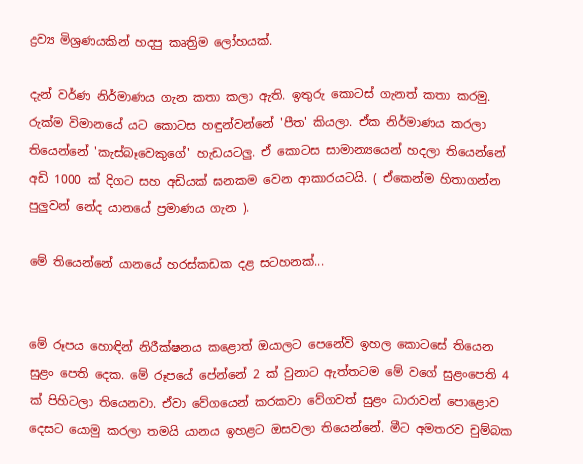ද්‍රව්‍ය මිශ්‍රණයකින් හදපු කෘත්‍රිම ලෝහයක්.

දැන් වර්ණ නිර්මාණය ගැන කතා කලා ඇති. ඉතුරු කොටස් ගැනත් කතා කරමු. රුක්ම විමානයේ යට කොටස හඳුන්වන්නේ 'පීත' කියලා. ඒක නිර්මාණය කරලා තියෙන්නේ 'කැස්බෑවෙකුගේ' හැඩයටලු. ඒ කොටස සාමාන්‍යයෙන් හදලා තියෙන්නේ අඩි 1000 ක් දිගට සහ අඩියක් ඝනකම වෙන ආකාරයටයි. ( ඒකෙන්ම හිතාගන්න පුලුවන් නේද යානයේ ප්‍රමාණය ගැන ).

මේ තියෙන්නේ යානයේ හරස්කඩක දළ සටහනක්...


මේ රූපය හොඳින් නිරීක්ෂනය කළොත් ඔයාලට පෙනේවි ඉහල කොටසේ තියෙන සුළං පෙති දෙක. මේ රූපයේ පේන්නේ 2 ක් වුනාට ඇත්තටම මේ වගේ සුළංපෙති 4 ක් පිහිටලා තියෙනවා. ඒවා වේගයෙන් කරකවා වේගවත් සුළං ධාරාවන් පොළොව දෙසට යොමු කරලා තමයි යානය ඉහළට ඔසවලා තියෙන්නේ. මීට අමතරව චුම්බක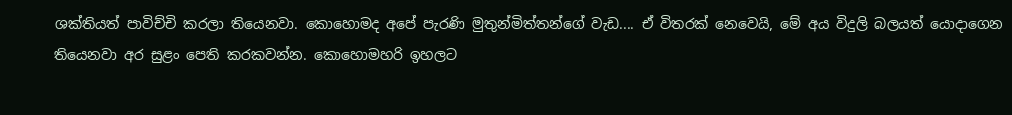ශක්තියත් පාවිච්චි කරලා තියෙනවා. කොහොමද අපේ පැරණි මුතුන්මිත්තන්ගේ වැඩ.... ඒ විතරක් නෙවෙයි, මේ අය විදුලි බලයත් යොදාගෙන තියෙනවා අර සුළං පෙති කරකවන්න. කොහොමහරි ඉහලට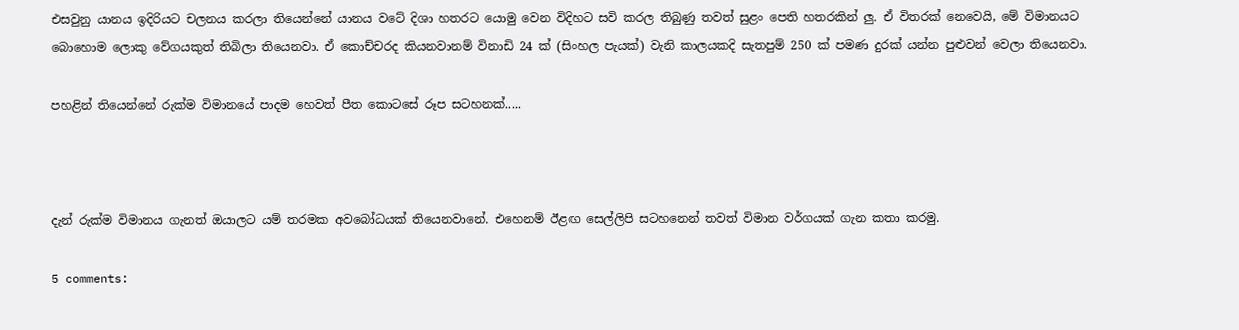එසවුනු යානය ඉදිරියට චලනය කරලා තියෙන්නේ යානය වටේ දිශා හතරට යොමු වෙන විදිහට සවි කරල තිබුණු තවත් සුළං පෙති හතරකින් ලු. ඒ විතරක් නෙවෙයි, මේ විමානයට බොහොම ලොකු වේගයකුත් තිබිලා තියෙනවා. ඒ කොච්චරද කියනවානම් විනාඩි 24 ක් (සිංහල පැයක්) වැනි කාලයකදි සැතපුම් 250 ක් පමණ දුරක් යන්න පුළුවන් වෙලා තියෙනවා.

පහළින් තියෙන්නේ රුක්ම විමානයේ පාදම හෙවත් පීත කොටසේ රූප සටහනක්.....



දැන් රුක්ම විමානය ගැනත් ඔයාලට යම් තරමක අවබෝධයක් තියෙනවානේ. එහෙනම් ඊළඟ සෙල්ලිපි සටහනෙන් තවත් විමාන වර්ගයක් ගැන කතා කරමු.

5 comments: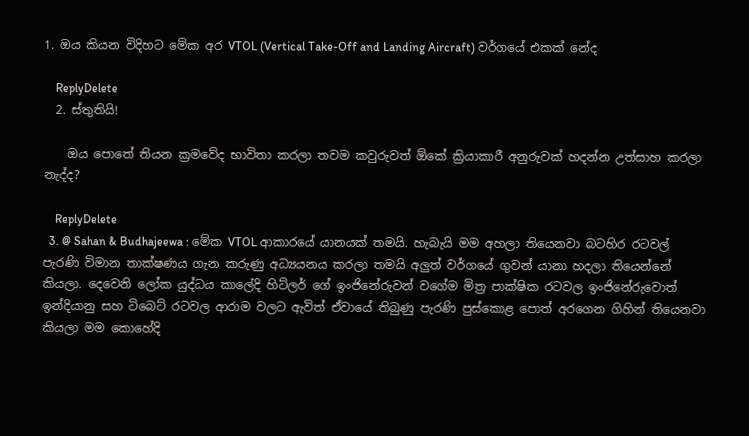1. ඔය කියන විදිහට මේක අර VTOL (Vertical Take-Off and Landing Aircraft) වර්ගයේ එකක් නේද

    ReplyDelete
  2. ස්තුතියි!

    ඔය පොතේ තියන ක්‍රමවේද භාවිතා කරලා තවම කවුරුවත් ඕකේ ක්‍රියාකාරී අනුරුවක් හදන්න උත්සාහ කරලා නැද්ද?

    ReplyDelete
  3. @ Sahan & Budhajeewa : මේක VTOL ආකාරයේ යානයක් තමයි. හැබැයි මම අහලා තියෙනවා බටහිර රටවල් පැරණි විමාන තාක්ෂණය ගැන කරුණු අධ්‍යයනය කරලා තමයි අලුත් වර්ගයේ ගුවන් යානා හදලා තියෙන්නේ කියලා. දෙවෙනි ලෝක යුද්ධය කාලේදි හිට්ලර් ගේ ඉංජිනේරුවන් වගේම මිත්‍ර පාක්ෂික රටවල ඉංජිනේරුවොත් ඉන්දියානු සහ ටිබෙට් රටවල ආරාම වලට ඇවිත් ඒවායේ තිබුණු පැරණි පුස්කොළ පොත් අරගෙන ගිහින් තියෙනවා කියලා මම කොහේදි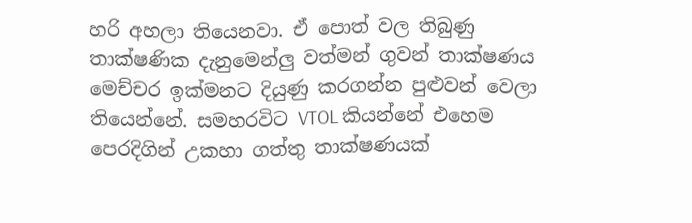හරි අහලා තියෙනවා. ඒ පොත් වල තිබුණු තාක්ෂණික දැනුමෙන්ලු වත්මන් ගුවන් තාක්ෂණය මෙච්චර ඉක්මනට දියුණු කරගන්න පුළුවන් වෙලා තියෙන්නේ. සමහරවිට VTOL කියන්නේ එහෙම පෙරදිගින් උකහා ගත්තු තාක්ෂණයක්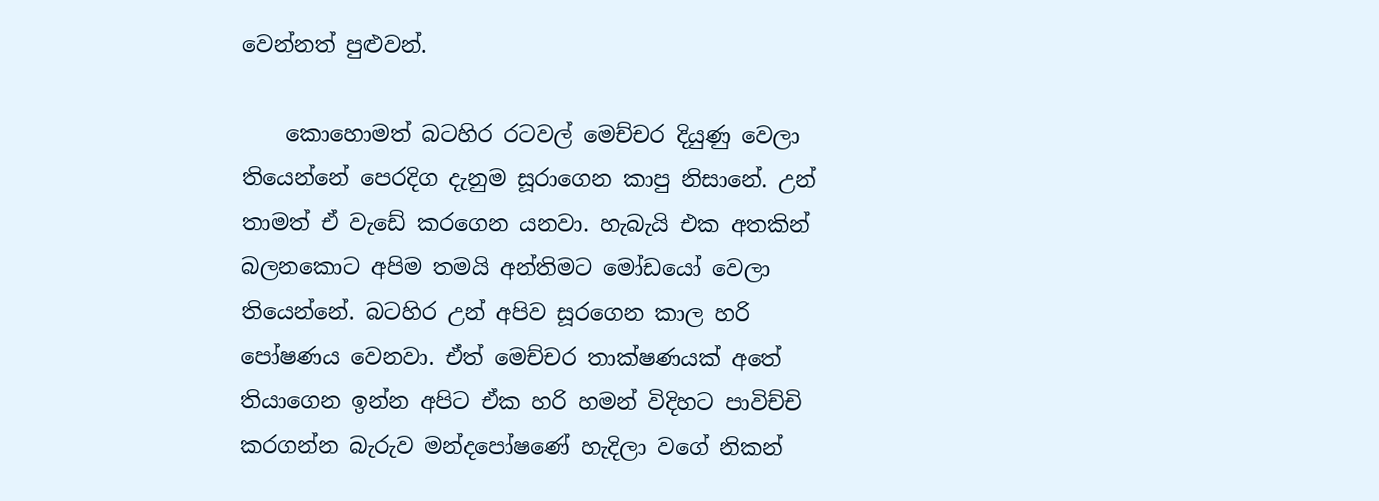වෙන්නත් පුළුවන්.

    කොහොමත් බටහිර රටවල් මෙච්චර දියුණු වෙලා තියෙන්නේ පෙරදිග දැනුම සූරාගෙන කාපු නිසානේ. උන් තාමත් ඒ වැඩේ කරගෙන යනවා. හැබැයි එක අතකින් බලනකොට අපිම තමයි අන්තිමට මෝඩයෝ වෙලා තියෙන්නේ. බටහිර උන් අපිව සූරගෙන කාල හරි පෝෂණය වෙනවා. ඒත් මෙච්චර තාක්ෂණයක් අතේ තියාගෙන ඉන්න අපිට ඒක හරි හමන් විදිහට පාවිච්චි කරගන්න බැරුව මන්දපෝෂණේ හැදිලා වගේ නිකන්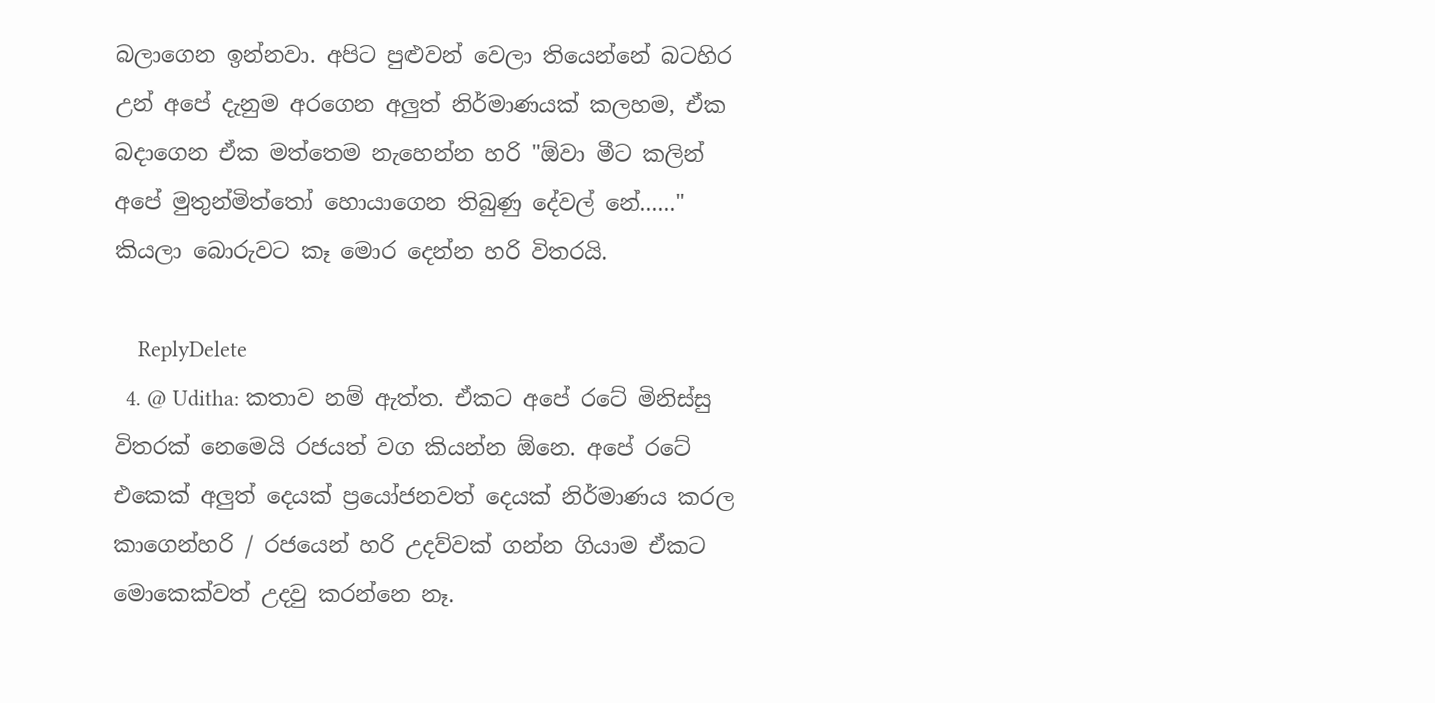බලාගෙන ඉන්නවා. අපිට පුළුවන් වෙලා තියෙන්නේ බටහිර උන් අපේ දැනුම අරගෙන අලුත් නිර්මාණයක් කලහම, ඒක බදාගෙන ඒක මත්තෙම නැහෙන්න හරි "ඕවා මීට කලින් අපේ මුතුන්මිත්තෝ හොයාගෙන තිබුණු දේවල් නේ......" කියලා බොරුවට කෑ මොර දෙන්න හරි විතරයි.

    ReplyDelete
  4. @ Uditha: කතාව නම් ඇත්ත. ඒකට අපේ රටේ මිනිස්සු විතරක් නෙමෙයි රජයත් වග කියන්න ඕනෙ. අපේ රටේ එකෙක් අලුත් දෙයක් ප්‍රයෝජනවත් දෙයක් නිර්මාණය කරල කාගෙන්හරි / රජයෙන් හරි උදව්වක් ගන්න ගියාම ඒකට මොකෙක්වත් උදවු කරන්නෙ නෑ.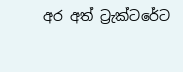අර අත් ට්‍රැක්ටරේට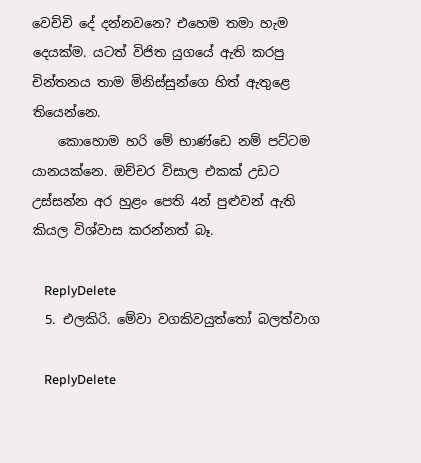වෙච්චි දේ දන්නවනෙ? එහෙම තමා හැම දෙයක්ම. යටත් විජිත යුගයේ ඇති කරපු චින්තනය තාම මිනිස්සුන්ගෙ හිත් ඇතුළෙ තියෙන්නෙ.
    කොහොම හරි මේ භාණ්ඩෙ නම් පට්ටම යානයක්නෙ. ඔච්චර විසාල එකක් උඩට උස්සන්න අර හුළං පෙති 4න් පුළුවන් ඇති කියල විශ්වාස කරන්නත් බෑ.

    ReplyDelete
  5. එලකිරි. මේවා වගකිව‍යුත්තෝ බලත්වාග

    ReplyDelete